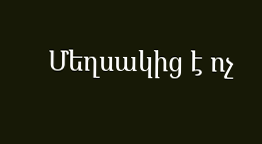Մեղսակից է ոչ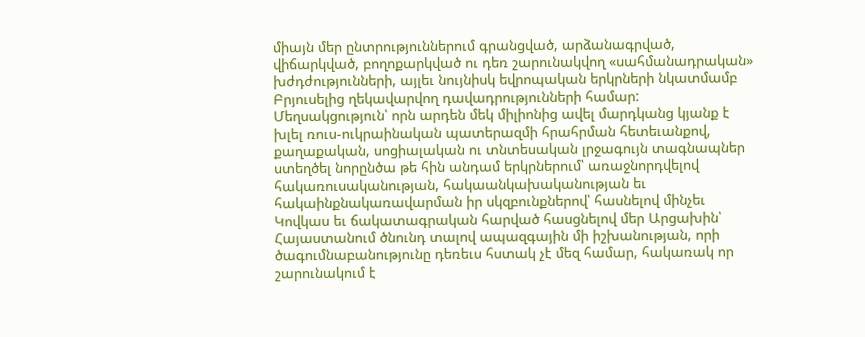միայն մեր ընտրություններում գրանցված, արձանագրված, վիճարկված, բողոքարկված ու դեռ շարունակվող «սահմանադրական» խժդժությունների, այլեւ նույնիսկ եվրոպական երկրների նկատմամբ Բրյուսելից ղեկավարվող դավադրությունների համար: Մեղսակցություն՝ որն արդեն մեկ միլիոնից ավել մարդկանց կյանք է խլել ռուս-ուկրաինական պատերազմի հրահրման հետեւանքով, քաղաքական, սոցիալական ու տնտեսական լրջագույն տագնապներ ստեղծել նորընծա թե հին անդամ երկրներում՝ առաջնորդվելով հակառուսականության, հակաանկախականության եւ հակաինքնակառավարման իր սկզբունքներով՝ հասնելով մինչեւ Կովկաս եւ ճակատագրական հարված հասցնելով մեր Արցախին՝ Հայաստանում ծնունդ տալով ապազգային մի իշխանության, որի ծագումնաբանությունը դեռեւս հստակ չէ մեզ համար, հակառակ որ շարունակում է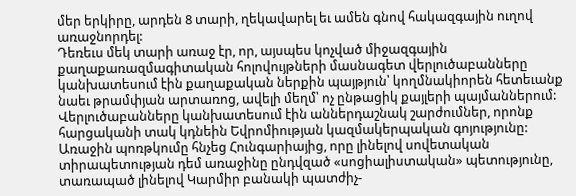մեր երկիրը, արդեն 8 տարի, ղեկավարել եւ ամեն գնով հակազգային ուղով առաջնորդել:
Դեռեւս մեկ տարի առաջ էր, որ, այսպես կոչված միջազգային քաղաքառազմագիտական հոլովույթների մասնագետ վերլուծաբանները կանխատեսում էին քաղաքական ներքին պայթյուն՝ կողմնակիորեն հետեւանք նաեւ թրամփյան արտառոց, ավելի մեղմ՝ ոչ ընթացիկ քայլերի պայմաններում: Վերլուծաբանները կանխատեսում էին աններդաշնակ շարժումներ, որոնք հարցականի տակ կդնեին Եվրոմիության կազմակերպական գոյությունը:
Առաջին պոռթկումը հնչեց Հունգարիայից, որը լինելով սովետական տիրապետության դեմ առաջինը ընդվզած «սոցիալիստական» պետությունը, տառապած լինելով Կարմիր բանակի պատժիչ-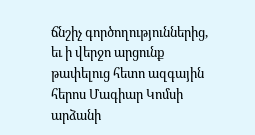ճնշիչ գործողություններից, եւ ի վերջո արցունք թափելուց հետո ազգային հերոս Մագիար Կոմսի արձանի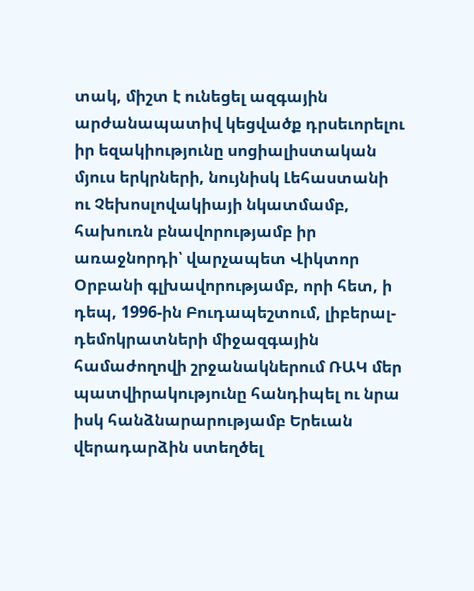տակ, միշտ է ունեցել ազգային արժանապատիվ կեցվածք դրսեւորելու իր եզակիությունը սոցիալիստական մյուս երկրների, նույնիսկ Լեհաստանի ու Չեխոսլովակիայի նկատմամբ, հախուռն բնավորությամբ իր առաջնորդի՝ վարչապետ Վիկտոր Օրբանի գլխավորությամբ, որի հետ, ի դեպ, 1996-ին Բուդապեշտում, լիբերալ-դեմոկրատների միջազգային համաժողովի շրջանակներում ՌԱԿ մեր պատվիրակությունը հանդիպել ու նրա իսկ հանձնարարությամբ Երեւան վերադարձին ստեղծել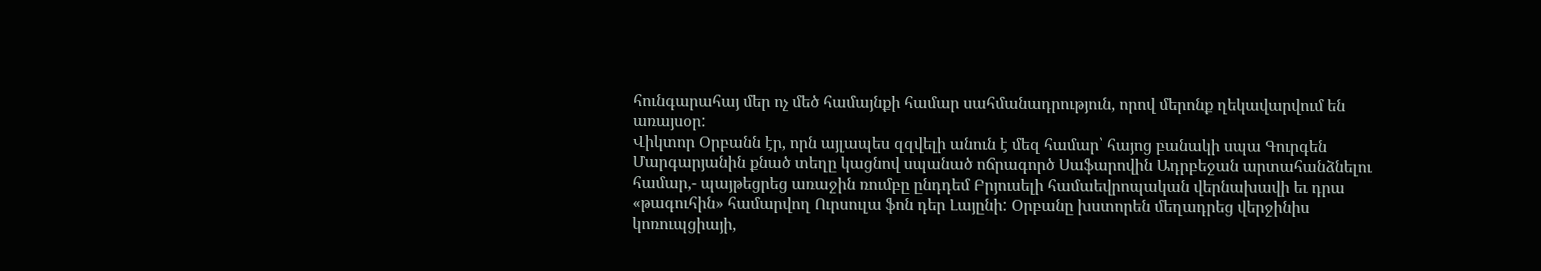հունգարահայ մեր ոչ մեծ համայնքի համար սահմանադրություն, որով մերոնք ղեկավարվում են առայսօր:
Վիկտոր Օրբանն էր, որն այլապես զզվելի անուն է մեզ համար՝ հայոց բանակի սպա Գուրգեն Մարգարյանին քնած տեղը կացնով սպանած ոճրագործ Սաֆարովին Ադրբեջան արտահանձնելու համար,- պայթեցրեց առաջին ռումբը ընդդեմ Բրյուսելի համաեվրոպական վերնախավի եւ դրա «թագուհին» համարվող Ուրսուլա ֆոն դեր Լայընի: Օրբանը խստորեն մեղադրեց վերջինիս կոռուպցիայի,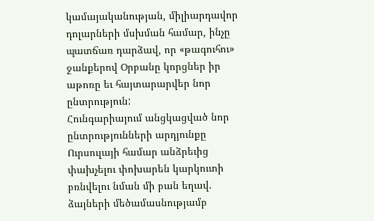կամայականության, միլիարդավոր դոլարների մսխման համար, ինչը պատճառ դարձավ, որ «թագուհու» ջանքերով Օրբանը կորցներ իր աթոռը եւ հայտարարվեր նոր ընտրություն:
Հունգարիայում անցկացված նոր ընտրությունների արդյունքը Ուրսուլայի համար անձրեւից փախչելու փոխարեն կարկուտի բռնվելու նման մի բան եղավ. ձայների մեծամասնությամբ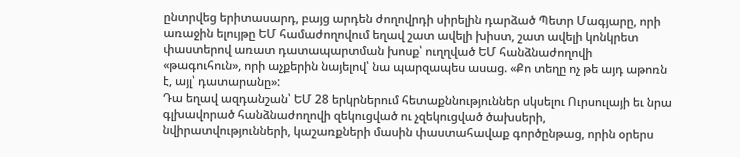ընտրվեց երիտասարդ, բայց արդեն ժողովրդի սիրելին դարձած Պետր Մագյարը, որի առաջին ելույթը ԵՄ համաժողովում եղավ շատ ավելի խիստ, շատ ավելի կոնկրետ փաստերով առատ դատապարտման խոսք՝ ուղղված ԵՄ հանձնաժողովի «թագուհուն», որի աչքերին նայելով՝ նա պարզապես ասաց. «Քո տեղը ոչ թե այդ աթոռն է, այլ՝ դատարանը»:
Դա եղավ ազդանշան՝ ԵՄ 28 երկրներում հետաքննություններ սկսելու Ուրսուլայի եւ նրա գլխավորած հանձնաժողովի զեկուցված ու չզեկուցված ծախսերի, նվիրատվությունների, կաշառքների մասին փաստահավաք գործընթաց, որին օրերս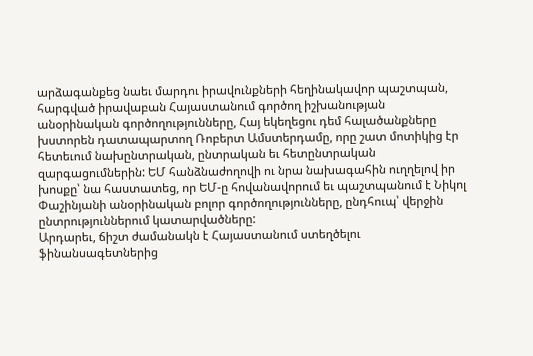արձագանքեց նաեւ մարդու իրավունքների հեղինակավոր պաշտպան, հարգված իրավաբան Հայաստանում գործող իշխանության անօրինական գործողությունները, Հայ եկեղեցու դեմ հալածանքները խստորեն դատապարտող Ռոբերտ Ամստերդամը, որը շատ մոտիկից էր հետեւում նախընտրական, ընտրական եւ հետընտրական զարգացումներին: ԵՄ հանձնաժողովի ու նրա նախագահին ուղղելով իր խոսքը՝ նա հաստատեց, որ ԵՄ-ը հովանավորում եւ պաշտպանում է Նիկոլ Փաշինյանի անօրինական բոլոր գործողությունները, ընդհուպ՝ վերջին ընտրություններում կատարվածները:
Արդարեւ, ճիշտ ժամանակն է Հայաստանում ստեղծելու ֆինանսագետներից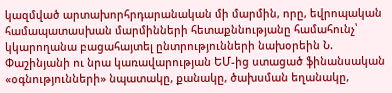կազմված արտախորհրդարանական մի մարմին, որը, եվրոպական համապատասխան մարմինների հետաքննությանը համահունչ՝ կկարողանա բացահայտել ընտրությունների նախօրեին Ն. Փաշինյանի ու նրա կառավարության ԵՄ-ից ստացած ֆինանսական «օգնությունների» նպատակը, քանակը, ծախսման եղանակը,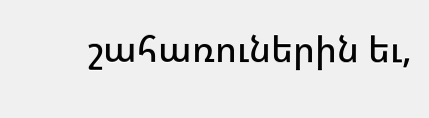շահառուներին եւ,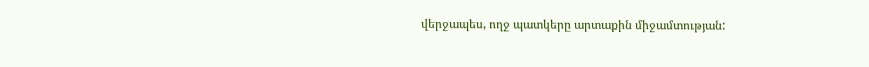վերջապես, ողջ պատկերը արտաքին միջամտության: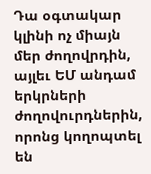Դա օգտակար կլինի ոչ միայն մեր ժողովրդին, այլեւ ԵՄ անդամ երկրների ժողովուրդներին, որոնց կողոպտել են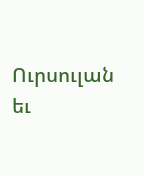Ուրսուլան եւ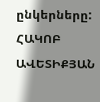ընկերները:
ՀԱԿՈԲ ԱՎԵՏԻՔՅԱՆ